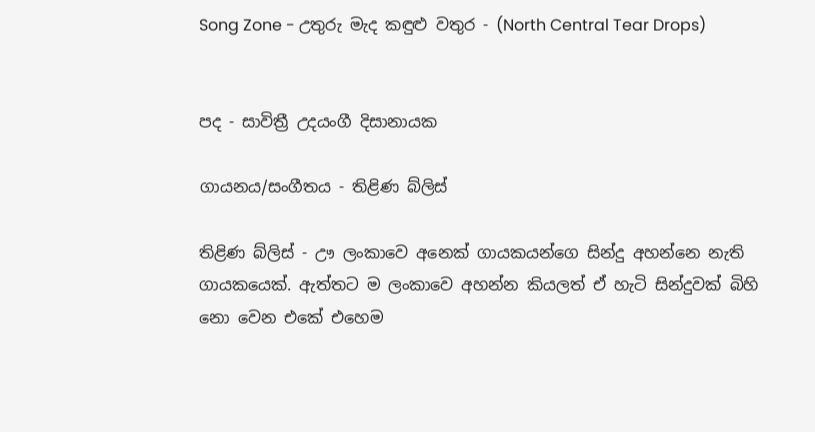Song Zone - උතුරු මැද කඳුළු වතුර - (North Central Tear Drops)


පද - සාවිත්‍රී උදයංගී දිසානායක

ගායනය/සංගීතය - තිළිණ බ්ලිස්

තිළිණ බ්ලිස් - ඌ ලංකාවෙ අනෙක් ගායකයන්ගෙ සින්දු අහන්නෙ නැති ගායකයෙක්. ඇත්තට ම ලංකාවෙ අහන්න කියලත් ඒ හැටි සින්දුවක් බිහි නො වෙන එකේ එහෙම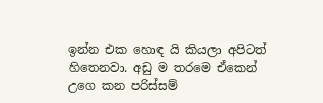ඉන්න එක හොඳ යි කියලා අපිටත් හිතෙනවා. අඩු ම තරමෙ ඒකෙන් උගෙ කන පරිස්සම්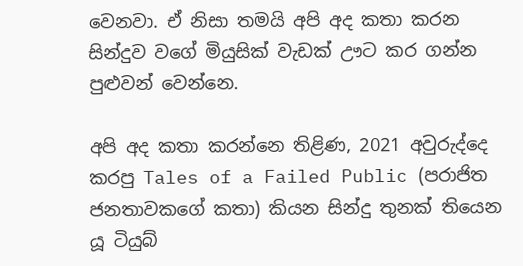වෙනවා. ඒ නිසා තමයි අපි අද කතා කරන සින්දුව වගේ මියුසික් වැඩක් ඌට කර ගන්න පුළුවන් වෙන්නෙ.

අපි අද කතා කරන්නෙ තිළිණ, 2021 අවුරුද්දෙ කරපු Tales of a Failed Public (පරාජිත ජනතාවකගේ කතා) කියන සින්දු තුනක් තියෙන යූ ටියුබ්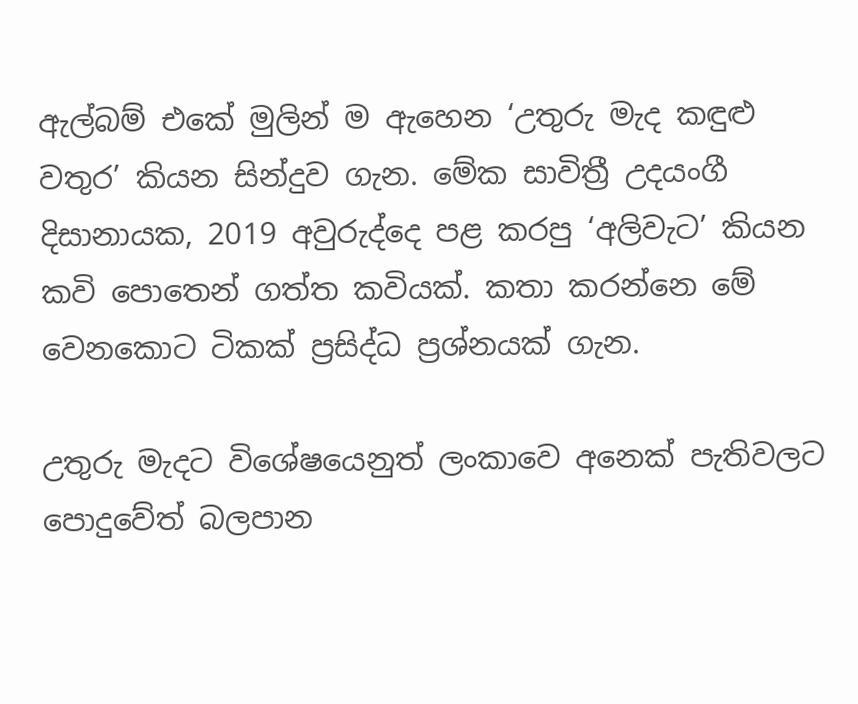ඇල්බම් එකේ මුලින් ම ඇහෙන ‘උතුරු මැද කඳුළු වතුර’ කියන සින්දුව ගැන. මේක සාවිත්‍රී උදයංගී දිසානායක, 2019 අවුරුද්දෙ පළ කරපු ‘අලිවැට’ කියන කවි පොතෙන් ගත්ත කවියක්. කතා කරන්නෙ මේ වෙනකොට ටිකක් ප්‍රසිද්ධ ප්‍රශ්නයක් ගැන.

උතුරු මැදට විශේෂයෙනුත් ලංකාවෙ අනෙක් පැතිවලට පොදුවේත් බලපාන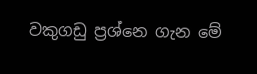වකුගඩු ප්‍රශ්නෙ ගැන මේ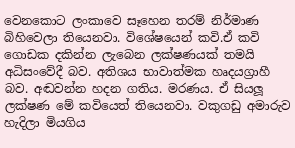වෙනකොට ලංකාවෙ සෑහෙන තරම් නිර්මාණ බිහිවෙලා තියෙනවා. විශේෂයෙන් කවි.ඒ කවි ගොඩක දකින්න ලැබෙන ලක්ෂණයක් තමයි අධිසංවේදී බව. අතිශය භාවාත්මක හෘදයග්‍රාහී බව. අඬවන්න හදන ගතිය. මරණය. ඒ සියලූ ලක්ෂණ මේ කවියෙත් තියෙනවා. වකුගඩු අමාරුව හැදිලා මියගිය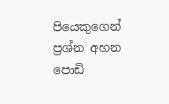පියෙකුගෙන් ප්‍රශ්න අහන පොඩි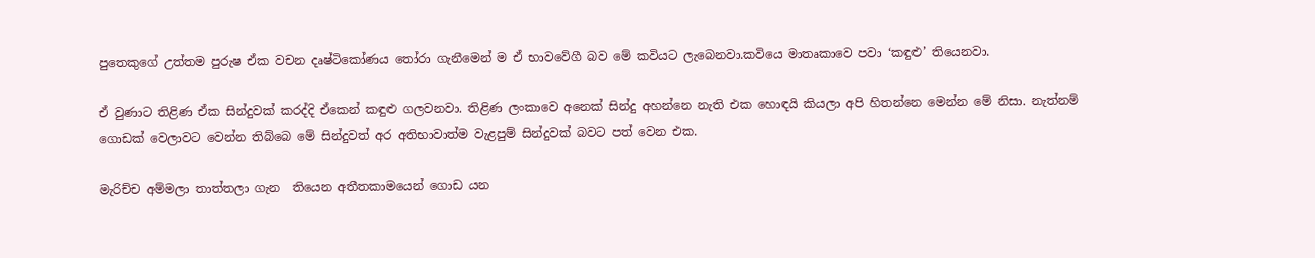පුතෙකුගේ උත්තම පුරුෂ ඒක වචන දෘෂ්ටිකෝණය තෝරා ගැනීමෙන් ම ඒ භාවවේගී බව මේ කවියට ලැබෙනවා.කවියෙ මාතෘකාවෙ පවා ‘කඳුළු’ තියෙනවා.

ඒ වුණාට තිළිණ ඒක සින්දුවක් කරද්දි ඒකෙන් කඳුළු ගලවනවා. තිළිණ ලංකාවෙ අනෙක් සින්දු අහන්නෙ නැති එක හොඳයි කියලා අපි හිතන්නෙ මෙන්න මේ නිසා. නැත්නම් ගොඩක් වෙලාවට වෙන්න තිබ්බෙ මේ සින්දුවත් අර අතිභාවාත්ම වැළපුම් සින්දුවක් බවට පත් වෙන එක.

මැරිච්ච අම්මලා තාත්තලා ගැන  තියෙන අතීතකාමයෙන් ගොඩ යන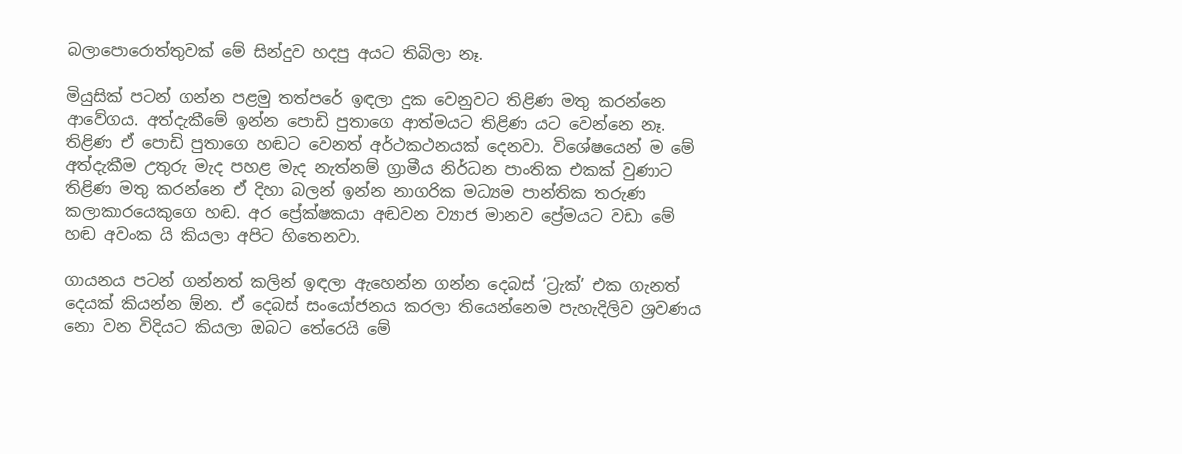බලාපොරොත්තුවක් මේ සින්දුව හදපු අයට තිබිලා නෑ.

මියුසික් පටන් ගන්න පළමු තත්පරේ ඉඳලා දුක වෙනුවට තිළිණ මතු කරන්නෙ ආවේගය. අත්දැකීමේ ඉන්න පොඩි පුතාගෙ ආත්මයට තිළිණ යට වෙන්නෙ නෑ. තිළිණ ඒ පොඩි පුතාගෙ හඬට වෙනත් අර්ථකථනයක් දෙනවා. විශේෂයෙන් ම මේ අත්දැකීම උතුරු මැද පහළ මැද නැත්නම් ග්‍රාමීය නිර්ධන පාංතික එකක් වුණාට තිළිණ මතු කරන්නෙ ඒ දිහා බලන් ඉන්න නාගරික මධ්‍යම පාන්තික තරුණ කලාකාරයෙකුගෙ හඬ. අර ප්‍රේක්ෂකයා අඬවන ව්‍යාජ මානව ප්‍රේමයට වඩා මේ හඬ අවංක යි කියලා අපිට හිතෙනවා.

ගායනය පටන් ගන්නත් කලින් ඉඳලා ඇහෙන්න ගන්න දෙබස් ‘ට්‍රැක්’ එක ගැනත් දෙයක් කියන්න ඕන. ඒ දෙබස් සංයෝජනය කරලා තියෙන්නෙම පැහැදිලිව ශ්‍රවණය නො වන විදියට කියලා ඔබට තේරෙයි මේ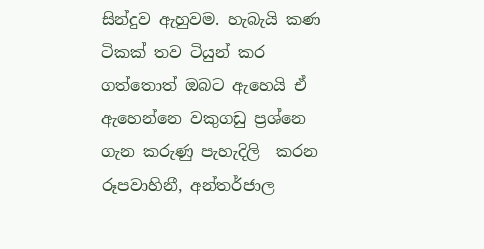සින්දුව ඇහුවම. හැබැයි කණ ටිකක් තව ටියුන් කර ගත්තොත් ඔබට ඇහෙයි ඒ ඇහෙන්නෙ වකුගඩු ප්‍රශ්නෙ ගැන කරුණු පැහැදිලි  කරන රූපවාහිනී, අන්තර්ජාල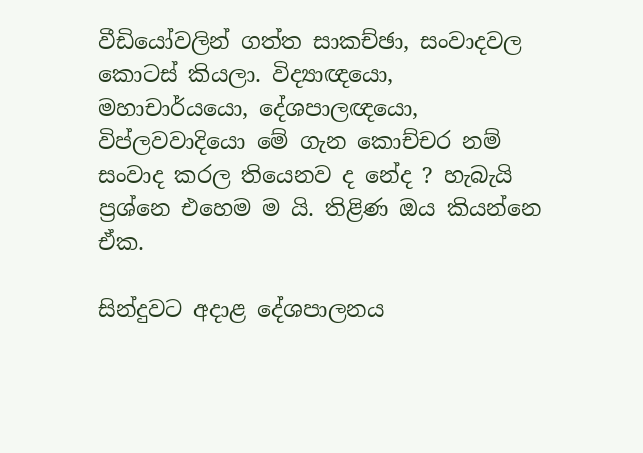වීඩියෝවලින් ගත්ත සාකච්ඡා, සංවාදවල කොටස් කියලා. විද්‍යාඥයො, මහාචාර්යයො, දේශපාලඥයො, විප්ලවවාදියො මේ ගැන කොච්චර නම් සංවාද කරල තියෙනව ද නේද ? හැබැයි ප්‍රශ්නෙ එහෙම ම යි. තිළිණ ඔය කියන්නෙ ඒක.

සින්දුවට අදාළ දේශපාලනය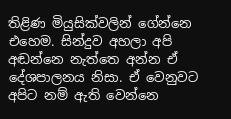තිළිණ මියුසික්වලින් ගේන්නෙ එහෙම. සින්දුව අහලා අපි අඬන්නෙ නැත්තෙ අන්න ඒ දේශපාලනය නිසා. ඒ වෙනුවට අපිට නම් ඇති වෙන්නෙ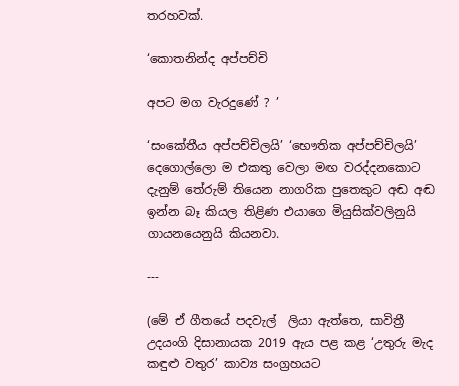තරහවක්.

‘කොතනින්ද අප්පච්චි

අපට මග වැරදුණේ ? ’

‘සංකේතීය අප්පච්චිලයි’ ‘භෞතික අප්පච්චිලයි’ දෙගොල්ලො ම එකතු වෙලා මඟ වරද්දනකොට දැනුම් තේරුම් තියෙන නාගරික පුතෙකුට අඬ අඬ ඉන්න බෑ කියල තිළිණ එයාගෙ මියුසික්වලිනුයි ගායනයෙනුයි කියනවා.

---

(මේ ඒ ගීතයේ පදවැල්  ලියා ඇත්තෙ, සාවිත්‍රී උදයංගි දිසානායක 2019 ඇය පළ කළ ‘උතුරු මැද කඳුළු වතුර’ කාව්‍ය සංග්‍රහයට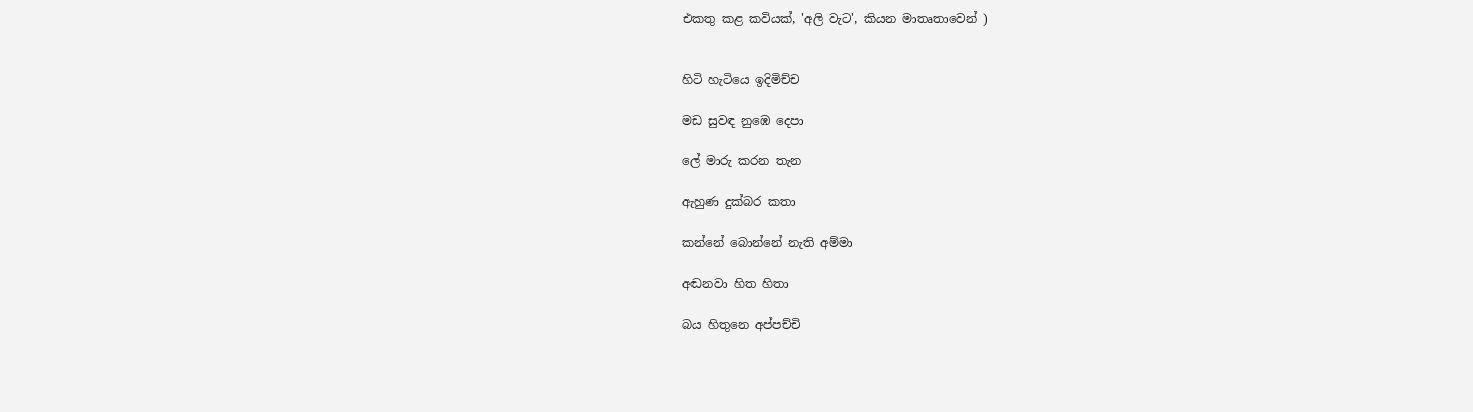එකතු කළ කවියක්, 'අලි වැට', කියන මාතෘතාවෙන් )


හිටි හැටියෙ ඉදිමිච්ච

මඩ සුවඳ නුඹෙ දෙපා

ලේ මාරු කරන තැන

ඇහුණ දුක්බර කතා

කන්නේ බොන්නේ නැති අම්මා

අඬනවා හිත හිතා

බය හිතුනෙ අප්පච්චි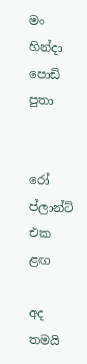මං හින්දා පොඩි පුතා


රෝ ප්ලාන්ට් එක ළඟ

අද තමයි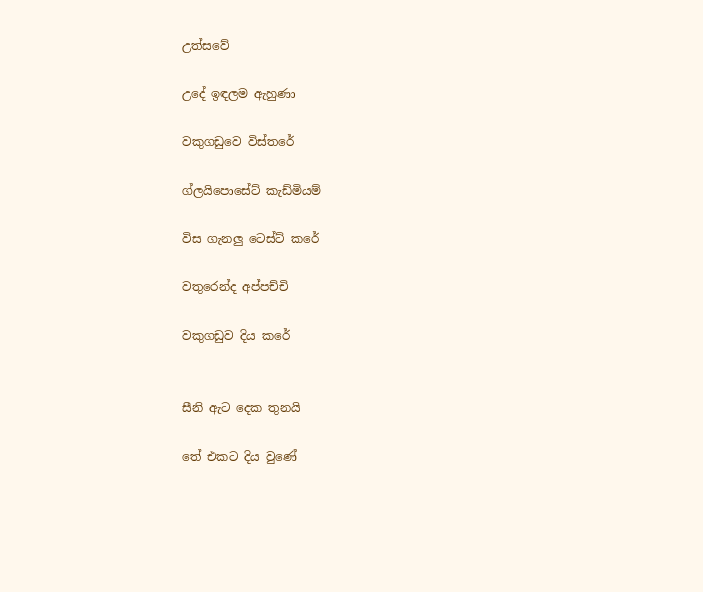උත්සවේ

උදේ ඉඳලම ඇහුණා

වකුගඩුවෙ විස්තරේ

ග්ලයිපොසේට් කැඩ්මියම්

විස ගැනලු ටෙස්ට් කරේ

වතුරෙන්ද අප්පච්චි

වකුගඩුව දිය කරේ


සීනි ඇට දෙක තුනයි

තේ එකට දිය වුණේ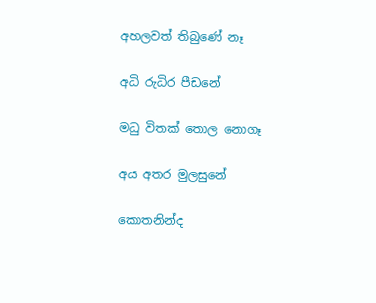අහලවත් තිබුණේ නෑ

අධි රුධිර පීඩනේ

මධු විතක් තොල නොගෑ

අය අතර මුලසුනේ

කොතනින්ද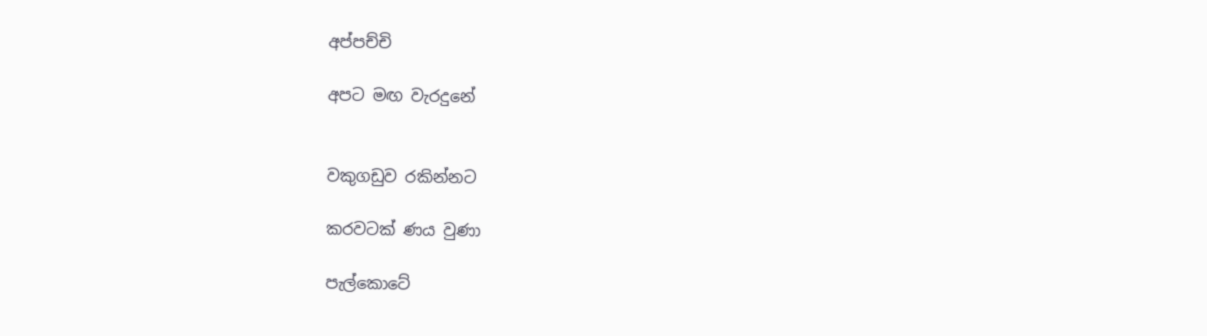අප්පච්චි

අපට මඟ වැරදුනේ


වකුගඩුව රකින්නට

කරවටක් ණය වුණා

පැල්කොටේ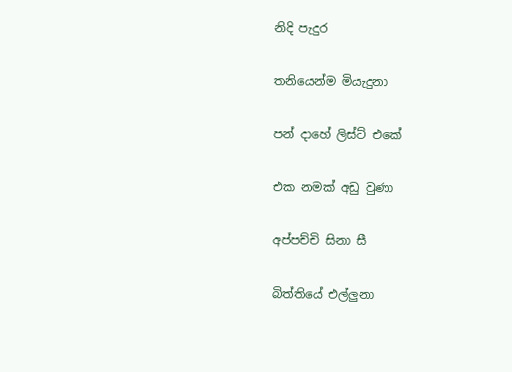නිදි පැදුර

තනියෙන්ම මියැදුනා

පන් දාහේ ලිස්ට් එකේ

එක නමක් අඩු වුණා

අප්පච්චි සිනා සී

බිත්තියේ එල්ලුනා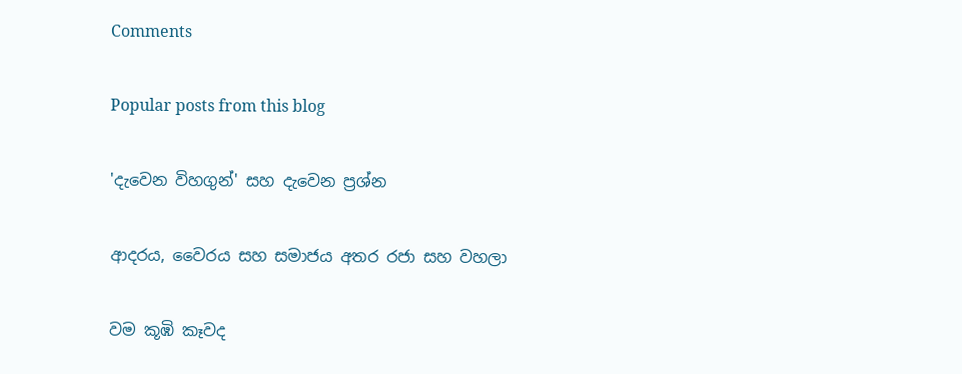Comments

Popular posts from this blog

'දැවෙන විහගුන්' සහ දැවෙන ප්‍රශ්න

ආදරය, වෛරය සහ සමාජය අතර රජා සහ වහලා

වම කූඹි කෑවද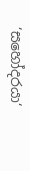‘සහෝදරයා‘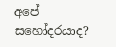අපේ සහෝදරයාද?